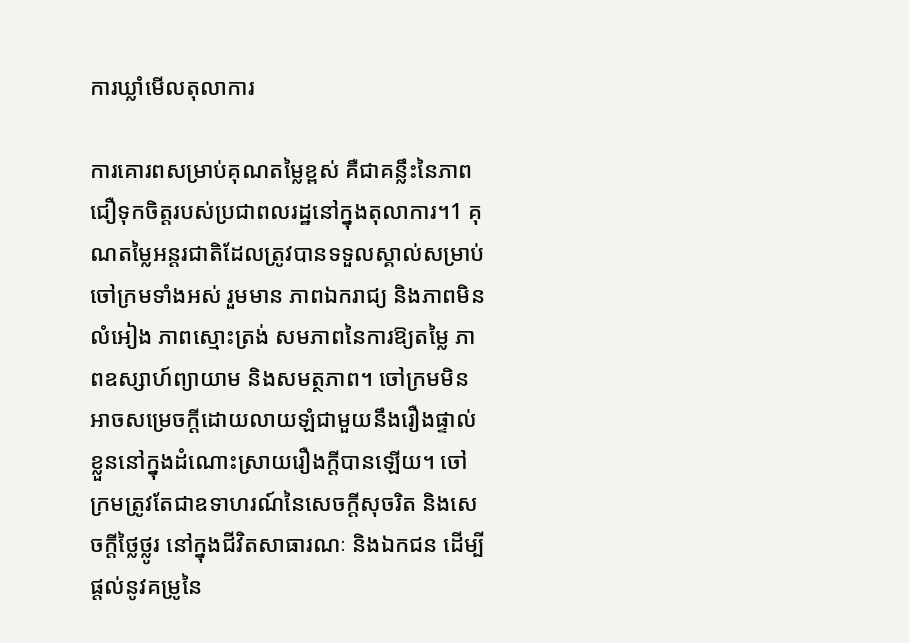ការឃ្លាំមើលតុលាការ

ការគោរពសម្រាប់គុណតម្លៃខ្ពស់ គឺជាគន្លឹះនៃភាពជឿទុកចិត្តរបស់ប្រជាពលរដ្ឋនៅក្នុងតុលាការ។1 គុណតម្លៃអន្តរជាតិដែលត្រូវបានទទួលស្គាល់សម្រាប់ចៅក្រមទាំងអស់ រួមមាន ភាពឯករាជ្យ និងភាពមិនលំអៀង ភាពស្មោះត្រង់ សមភាពនៃការឱ្យតម្លៃ ភាពឧស្សាហ៍ព្យាយាម និងសមត្ថភាព។ ចៅក្រមមិនអាចសម្រេចក្តីដោយលាយឡំជាមួយនឹងរឿងផ្ទាល់ខ្លួននៅក្នុងដំណោះស្រាយរឿងក្តីបានឡើយ។ ចៅក្រមត្រូវតែជាឧទាហរណ៍នៃសេចក្តីសុចរិត និងសេចក្តីថ្លៃថ្លូរ នៅក្នុងជីវិតសាធារណៈ និងឯកជន ដើម្បីផ្តល់នូវគម្រូនៃ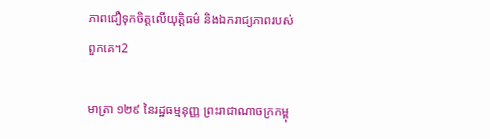ភាពជឿទុកចិត្តលើយុត្តិធម៌ និងឯករាជ្យភាពរបស់ពួកគេ។2

មាត្រា ១២៩ នៃរដ្ឋធម្មនុញ្ញ ព្រះរាជាណាចក្រកម្ពុ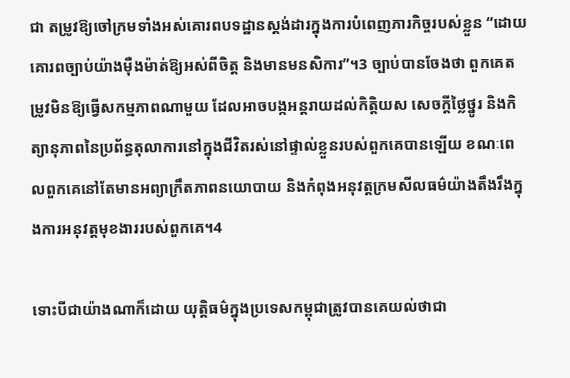ជា តម្រូវឱ្យចៅក្រមទាំងអស់គោរពបទដ្ឋានស្តង់ដារក្នុងការបំពេញភារកិច្ចរបស់ខ្លួន “ដោយគោរពច្បាប់យ៉ាងម៉ឺងម៉ាត់ឱ្យអស់ពីចិត្ត និងមានមនសិការ”។3 ច្បាប់បានចែងថា ពួកគេតម្រូវមិនឱ្យធ្វើសកម្មភាពណាមួយ ដែលអាចបង្កអន្តរាយដល់កិត្តិយស សេចក្តីថ្លៃថ្នូរ និងកិត្យានុភាពនៃប្រព័ន្ធតុលាការនៅក្នុងជីវិតរស់នៅផ្ទាល់ខ្លួនរបស់ពួកគេបានឡើយ ខណៈពេលពួកគេនៅតែមានអព្យាក្រឹតភាពនយោបាយ និងកំពុងអនុវត្តក្រមសីលធម៌យ៉ាងតឹងរឹងក្នុងការអនុវត្តមុខងាររបស់ពួកគេ។4

ទោះបីជាយ៉ាងណាក៏ដោយ យុត្តិធម៌ក្នុងប្រទេសកម្ពុជាត្រូវបានគេយល់ថាជា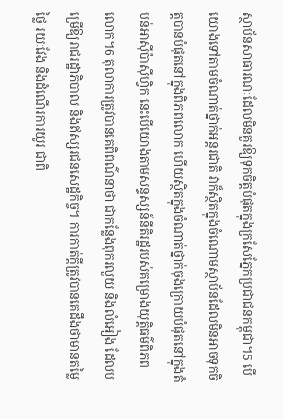ស្ថាប័នសាធារណៈដែលមិនគួរឱ្យទុកចិត្តបំផុតក្នុងក្រសែភ្នែកប្រជាជនកម្ពុជា។5 បើយោងទៅតាមចំណាត់ថ្នាក់អន្តរជាតិ វាក៏ស្ថិតក្នុងចំណោមស្ថាប័នដែលមិនអាចទុកចិត្តបានបំផុតនៅក្នុងពិភពលោក ហើយស្ថិតក្នុងចំណាត់ថ្នាក់ចុងក្រោយបំផុតនៅក្នុងតំបន់អាស៊ីប៉ាស៊ីហ្វិក នេះបើយោងតាមសន្ទស្សន៍នីតិរដ្ឋរបស់គម្រោងយុត្តិធម៌ពិភពលោក។6 តុលាការត្រូវបានគេពិពណ៌នាថា ជាកន្លែងពុករលួយ និងលំអៀង ដែលបម្រើឱ្យរាជរដ្ឋាភិបាល និងឥស្សរជនសេដ្ឋកិច្ច។ ការកាត់ក្តីត្រូវបានគេដឹងថាមានតម្លៃថ្លៃ រយៈវែង និងដំណើរការយូរ ជាពិ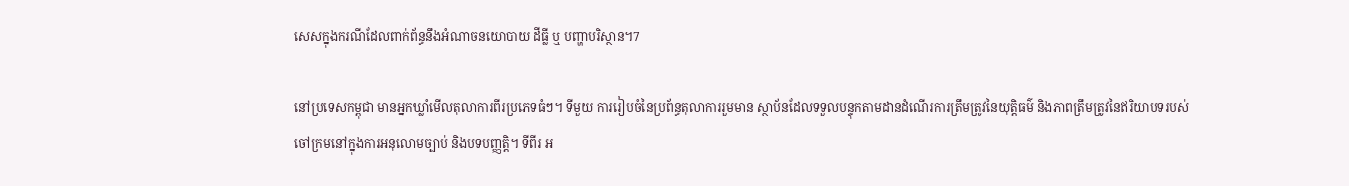សេសក្នុងករណីដែលពាក់ព័ន្ធនឹងអំណាចនយោបាយ ដីធ្លី ឬ បញ្ហាបរិស្ថាន។7

នៅប្រទេសកម្ពុជា មានអ្នកឃ្លាំមើលតុលាការពីរប្រភេទធំៗ។ ទីមួយ ការរៀបចំនៃប្រព័ន្ធតុលាការរួមមាន ស្ថាប័នដែលទទួលបន្ទុកតាមដានដំណើរការត្រឹមត្រូវនៃយុត្តិធម៌ និងភាពត្រឹមត្រូវនៃឥរិយាបទរបស់ចៅក្រមនៅក្នុងការអនុលោមច្បាប់ និងបទបញ្ញត្តិ។ ទីពីរ អ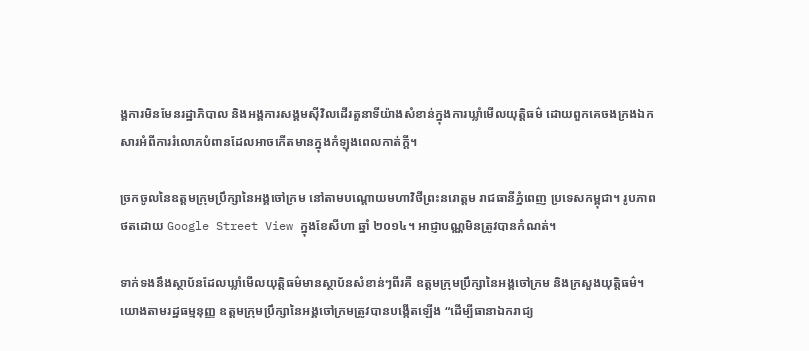ង្គការមិនមែនរដ្ឋាភិបាល និងអង្គការសង្គមស៊ីវិលដើរតួនាទីយ៉ាងសំខាន់ក្នុងការឃ្លាំមើលយុត្តិធម៌ ដោយពួកគេចងក្រងឯកសារអំពីការរំលោភបំពានដែលអាចកើតមានក្នុងកំឡុងពេលកាត់ក្តី។

ច្រកចូលនៃឧត្តមក្រុមប្រឹក្សានៃអង្គចៅក្រម នៅតាមបណ្តោយមហាវិថីព្រះនរោត្តម រាជធានីភ្នំពេញ ប្រទេសកម្ពុជា។ រូបភាព ថតដោយ Google Street View ក្នុងខែសីហា ឆ្នាំ ២០១៤។ អាជ្ញាបណ្ណមិនត្រូវបានកំណត់។

ទាក់ទងនឹងស្ថាប័នដែលឃ្លាំមើលយុត្តិធម៌មានស្ថាប័នសំខាន់ៗពីរគឺ ឧត្តមក្រុមប្រឹក្សានៃអង្គចៅក្រម និងក្រសួងយុត្តិធម៌។ យោងតាមរដ្ឋធម្មនុញ្ញ ឧត្តមក្រុមប្រឹក្សានៃអង្គចៅក្រមត្រូវបានបង្កើតឡើង “ដើម្បីធានាឯករាជ្យ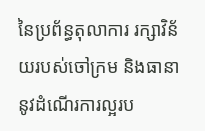នៃប្រព័ន្ធតុលាការ រក្សាវិន័យរបស់ចៅក្រម និងធានានូវដំណើរការល្អរប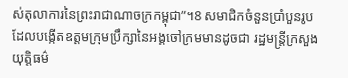ស់តុលាការនៃព្រះរាជាណាចក្រកម្ពុជា”។8 សមាជិកចំនួនប្រាំបួនរូបដែលបង្កើតឧត្តមក្រុមប្រឹក្សានៃអង្គចៅក្រមមានដូចជា រដ្ឋមន្ត្រីក្រសួងយុត្តិធម៌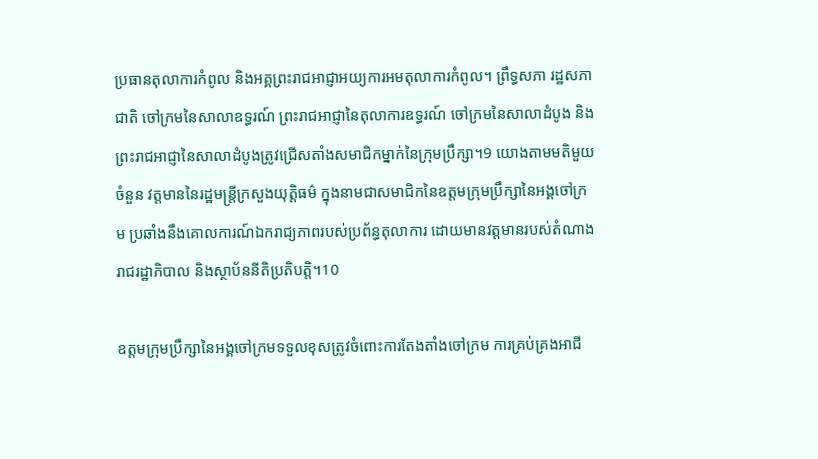ប្រធានតុលាការកំពូល និងអគ្គព្រះរាជអាជ្ញាអយ្យការអមតុលាការកំពូល។ ព្រឹទ្ធសភា រដ្ឋសភាជាតិ ចៅក្រមនៃសាលាឧទ្ធរណ៍ ព្រះរាជអាជ្ញានៃតុលាការឧទ្ធរណ៍ ចៅក្រមនៃសាលាដំបូង និងព្រះរាជអាជ្ញានៃសាលាដំបូងត្រូវជ្រើសតាំងសមាជិកម្នាក់នៃក្រុមប្រឹក្សា។9 យោងតាមមតិមួយចំនួន វត្តមាននៃរដ្ឋមន្ត្រីក្រសួងយុត្តិធម៌ ក្នុងនាមជាសមាជិកនៃឧត្តមក្រុមប្រឹក្សានៃអង្គចៅក្រម ប្រឆាំងនឹងគោលការណ៍ឯករាជ្យភាពរបស់ប្រព័ន្ធតុលាការ ដោយមានវត្តមានរបស់តំណាងរាជរដ្ឋាភិបាល និងស្ថាប័ននីតិប្រតិបត្តិ។10

ឧត្តមក្រុមប្រឹក្សានៃអង្គចៅក្រមទទួលខុសត្រូវចំពោះការតែងតាំងចៅក្រម ការគ្រប់គ្រងអាជី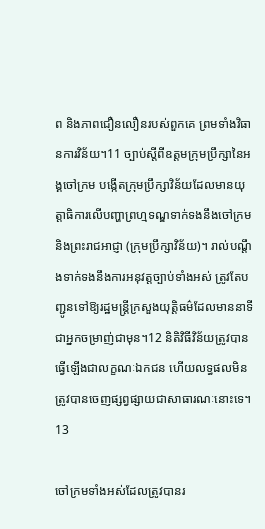ព និងភាពជឿនលឿនរបស់ពួកគេ ព្រមទាំងវិធានការវិន័យ។11 ច្បាប់ស្តីពីឧត្តមក្រុមប្រឹក្សានៃអង្គចៅក្រម បង្កើតក្រុមប្រឹក្សាវិន័យដែលមានយុត្តាធិការលើបញ្ហាព្រហ្មទណ្ឌទាក់ទងនឹងចៅក្រម និងព្រះរាជអាជ្ញា (ក្រុមប្រឹក្សាវិន័យ)។ រាល់បណ្តឹងទាក់ទងនឹងការអនុវត្តច្បាប់ទាំងអស់ ត្រូវតែបញ្ជូនទៅឱ្យរដ្ឋមន្ត្រីក្រសួងយុត្តិធម៌ដែលមាននាទីជាអ្នកចម្រាញ់ជាមុន។12 និតិវិធីវិន័យត្រូវបានធ្វើឡើងជាលក្ខណៈឯកជន ហើយលទ្ធផលមិនត្រូវបានចេញផ្សព្វផ្សាយជាសាធារណៈនោះទេ។13

ចៅក្រមទាំងអស់ដែលត្រូវបានរ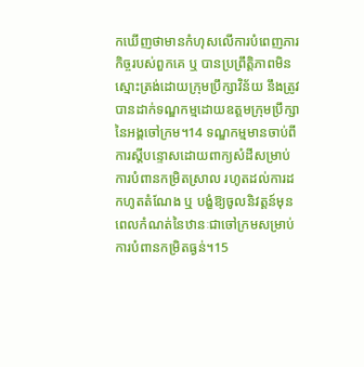កឃើញថាមានកំហុសលើការបំពេញភារកិច្ចរបស់ពួកគេ ឬ បានប្រព្រឹត្តិភាពមិនស្មោះត្រង់ដោយក្រុមប្រឹក្សាវិន័យ នឹងត្រូវបានដាក់ទណ្ឌកម្មដោយឧត្តមក្រុមប្រឹក្សានៃអង្គចៅក្រម។14 ទណ្ឌកម្មមានចាប់ពីការស្តីបន្ទោសដោយពាក្យសំដីសម្រាប់ការបំពានកម្រិតស្រាល រហូតដល់ការដកហូតតំណែង ឬ បង្ខំឱ្យចូលនិវត្តន៍មុនពេលកំណត់នៃឋានៈជាចៅក្រមសម្រាប់ការបំពានកម្រិតធ្ងន់។15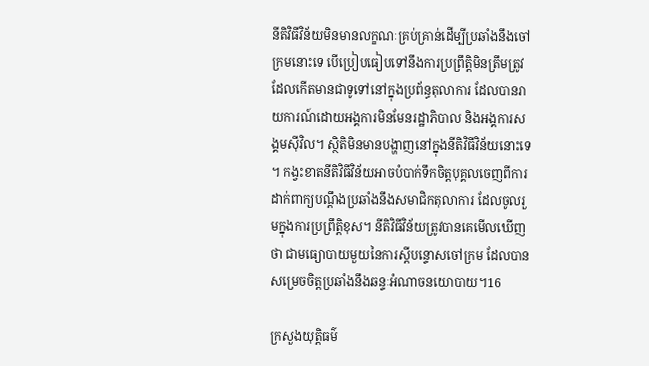នីតិវិធីវិន័យមិនមានលក្ខណៈគ្រប់គ្រាន់ដើម្បីប្រឆាំងនឹងចៅក្រមនោះទេ បើប្រៀបធៀបទៅនឹងការប្រព្រឹត្តិមិនត្រឹមត្រូវដែលកើតមានជាទូទៅនៅក្នុងប្រព័ន្ធតុលាការ ដែលបានរាយការណ៍ដោយអង្គការមិនមែនរដ្ឋាភិបាល និងអង្គការសង្គមស៊ីវិល។ ស្ថិតិមិនមានបង្ហាញនៅក្នុងនីតិវិធីវិន័យនោះទេ។ កង្វះខាតនីតិវិធីវិន័យអាចបំបាក់ទឹកចិត្តបុគ្គលចេញពីការដាក់ពាក្យបណ្តឹងប្រឆាំងនឹងសមាជិកតុលាការ ដែលចូលរួមក្នុងការប្រព្រឹត្តិខុស។ នីតិវិធីវិន័យត្រូវបានគេមើលឃើញថា ជាមធ្យោបាយមួយនៃការស្តីបន្ទោសចៅក្រម ដែលបានសម្រេចចិត្តប្រឆាំងនឹងឆន្ទៈអំណាចនយោបាយ។16

ក្រសួងយុត្តិធម៌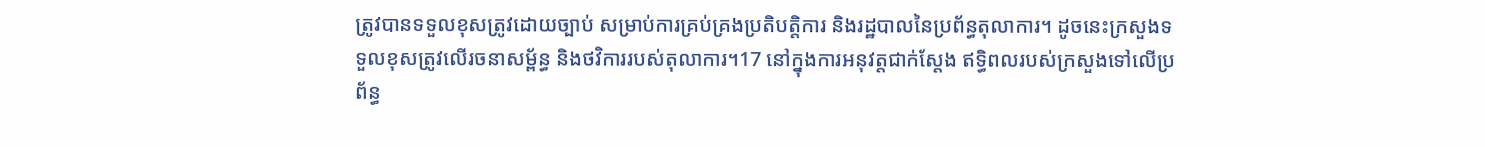ត្រូវបានទទួលខុសត្រូវដោយច្បាប់ សម្រាប់ការគ្រប់គ្រងប្រតិបត្តិការ និងរដ្ឋបាលនៃប្រព័ន្ធតុលាការ។ ដូចនេះក្រសួងទទួលខុសត្រូវលើរចនាសម្ព័ន្ធ និងថវិការរបស់តុលាការ។17 នៅក្នុងការអនុវត្តជាក់ស្តែង ឥទ្ធិពលរបស់ក្រសួងទៅលើប្រព័ន្ធ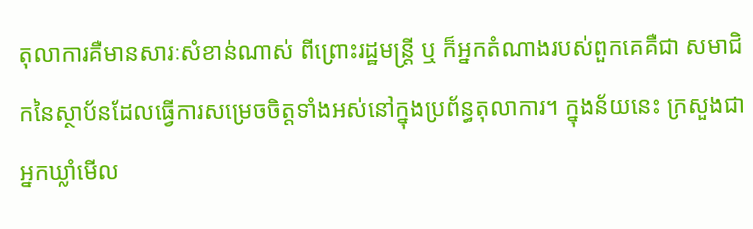តុលាការគឺមានសារៈសំខាន់ណាស់ ពីព្រោះរដ្ឋមន្ត្រី ឬ ក៏អ្នកតំណាងរបស់ពួកគេគឺជា សមាជិកនៃស្ថាប័នដែលធ្វើការសម្រេចចិត្តទាំងអស់នៅក្នុងប្រព័ន្ធតុលាការ។ ក្នុងន័យនេះ ក្រសួងជាអ្នកឃ្លាំមើល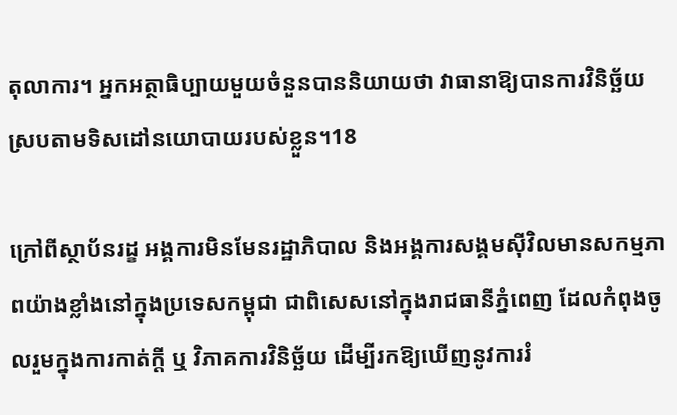តុលាការ។ អ្នកអត្ថាធិប្បាយមួយចំនួនបាននិយាយថា វាធានាឱ្យបានការវិនិច្ឆ័យស្របតាមទិសដៅនយោបាយរបស់ខ្លួន។18

ក្រៅពីស្ថាប័នរដ្ខ អង្គការមិនមែនរដ្ឋាភិបាល និងអង្គការសង្គមស៊ីវិលមានសកម្មភាពយ៉ាងខ្លាំងនៅក្នុងប្រទេសកម្ពុជា ជាពិសេសនៅក្នុងរាជធានីភ្នំពេញ ដែលកំពុងចូលរួមក្នុងការកាត់ក្តី ឬ វិភាគការវិនិច្ឆ័យ ដើម្បីរកឱ្យឃើញនូវការរំ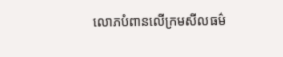លោភបំពានលើក្រមសីលធម៌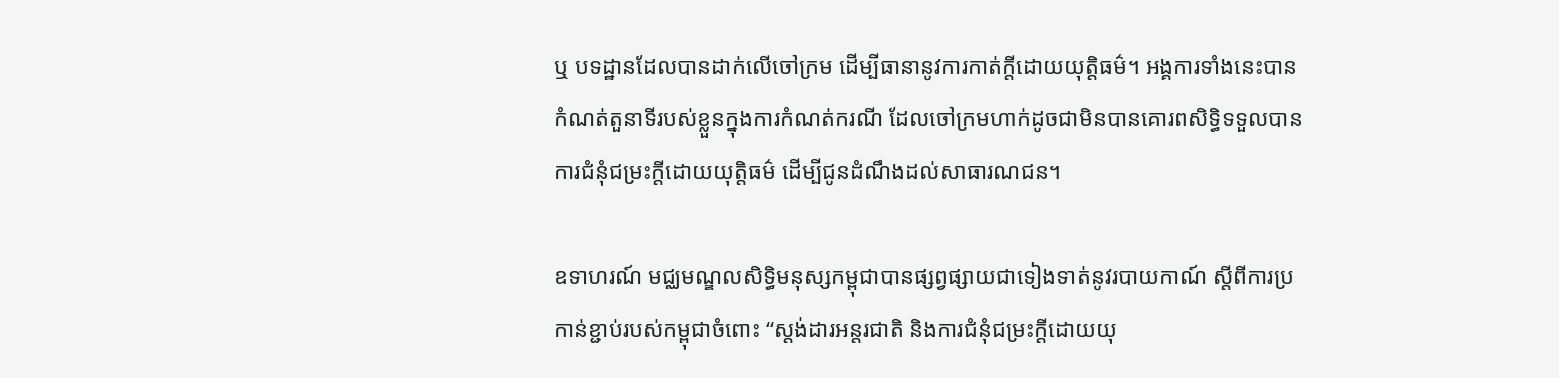ឬ បទដ្ឋានដែលបានដាក់លើចៅក្រម ដើម្បីធានានូវការកាត់ក្តីដោយយុត្តិធម៌។ អង្គការទាំងនេះបានកំណត់តួនាទីរបស់ខ្លួនក្នុងការកំណត់ករណី ដែលចៅក្រមហាក់ដូចជាមិនបានគោរពសិទ្ធិទទួលបានការជំនុំជម្រះក្តីដោយយុត្តិធម៌ ដើម្បីជូនដំណឹងដល់សាធារណជន។

ឧទាហរណ៍ មជ្ឈមណ្ឌលសិទ្ធិមនុស្សកម្ពុជាបានផ្សព្វផ្សាយជាទៀងទាត់នូវរបាយកាណ៍ ស្តីពីការប្រកាន់ខ្ជាប់របស់កម្ពុជាចំពោះ “ស្តង់ដារអន្តរជាតិ និងការជំនុំជម្រះក្តីដោយយុ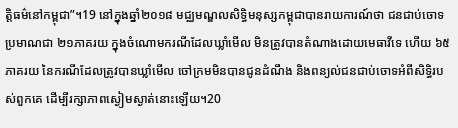ត្តិធម៌នៅកម្ពុជា”។19 នៅក្នុងឆ្នាំ២០១៨ មជ្ឈមណ្ឌលសិទ្ធិមនុស្សកម្ពុជាបានរាយការណ៍ថា ជនជាប់ចោទប្រមាណជា ២១ភាគរយ ក្នុងចំណោមករណីដែលឃ្លាំមើល មិនត្រូវបានតំណាងដោយមេធាវីទេ ហើយ ៦៥ភាគរយ នៃករណីដែលត្រូវបានឃ្លាំមើល ចៅក្រមមិនបានជូនដំណឹង និងពន្យល់ជនជាប់ចោទអំពីសិទ្ធិរបស់ពួកគេ ដើម្បីរក្សាភាពស្ងៀមស្ងាត់នោះឡើយ។20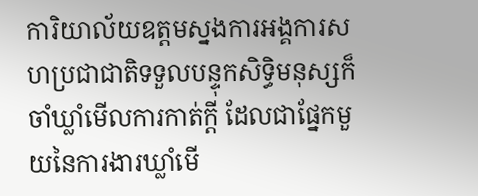ការិយាល័យឧត្តមស្នងការអង្គការសហប្រជាជាតិទទួលបន្ទុកសិទ្ធិមនុស្សក៏ចាំឃ្លាំមើលការកាត់ក្តី ដែលជាផ្នែកមួយនៃការងារឃ្លាំមើ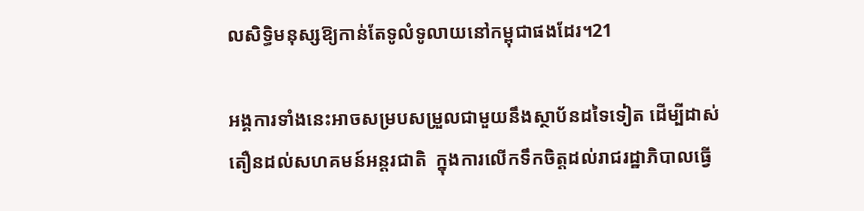លសិទ្ធិមនុស្សឱ្យកាន់តែទូលំទូលាយនៅកម្ពុជាផងដែរ។21

អង្គការទាំងនេះអាចសម្របសម្រួលជាមួយនឹងស្ថាប័នដទៃទៀត ដើម្បីដាស់តឿនដល់សហគមន៍អន្តរជាតិ  ក្នុងការលើកទឹកចិត្តដល់រាជរដ្ឋាភិបាលធ្វើ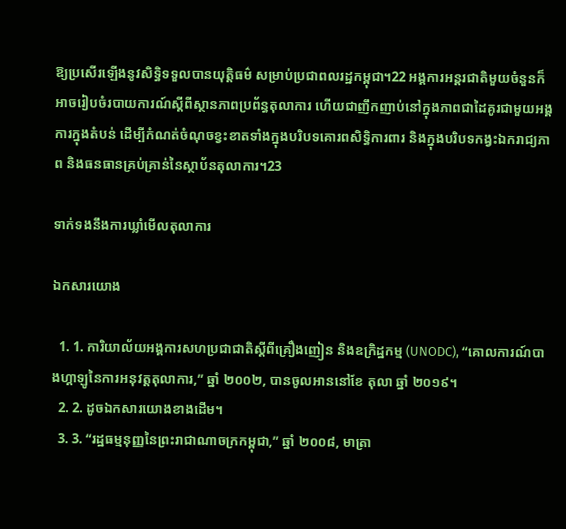ឱ្យប្រសើរឡើងនូវសិទ្ធិទទួលបានយុត្តិធម៌ សម្រាប់ប្រជាពលរដ្ឋកម្ពុជា។22 អង្គការអន្តរជាតិមួយចំនួនក៏អាចរៀបចំរបាយការណ៍ស្តីពីស្ថានភាពប្រព័ន្ធតុលាការ ហើយជាញឹកញាប់នៅក្នុងភាពជាដៃគូរជាមួយអង្គការក្នុងតំបន់ ដើម្បីកំណត់ចំណុចខ្វះខាតទាំងក្នុងបរិបទគោរពសិទ្ធិការពារ និងក្នុងបរិបទកង្វះឯករាជ្យភាព និងធនធានគ្រប់គ្រាន់នៃស្ថាប័នតុលាការ។23

ទាក់ទងនឹងការឃ្លាំមើលតុលាការ

ឯកសារយោង

  1. 1. ការិយាល័យអង្គការសហប្រជាជាតិស្តីពីគ្រឿងញៀន និងឧក្រិដ្ឋកម្ម (UNODC), “គោលការណ៍បាងហ្គាឡូនៃការអនុវត្តតុលាការ,” ឆ្នាំ ២០០២, បានចូលអាននៅខែ តុលា ឆ្នាំ ២០១៩។
  2. 2. ដូចឯកសារយោងខាងដើម។
  3. 3. “រដ្ឋធម្មនុញ្ញនៃព្រះរាជាណាចក្រកម្ពុជា,” ឆ្នាំ ២០០៨, មាត្រា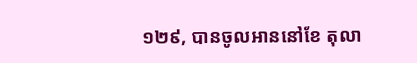១២៩, បានចូលអាននៅខែ តុលា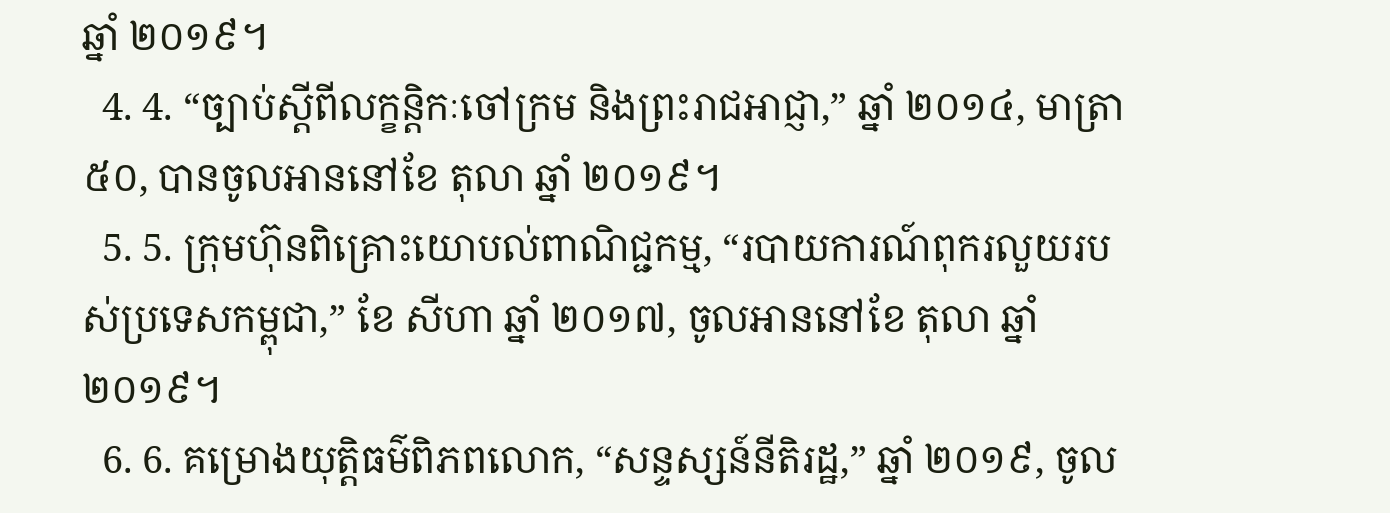ឆ្នាំ ២០១៩។
  4. 4. “ច្បាប់ស្តីពីលក្ខន្តិកៈចៅក្រម និងព្រះរាជអាជ្ញា,” ឆ្នាំ ២០១៤, មាត្រា ៥០, បានចូលអាននៅខែ តុលា ឆ្នាំ ២០១៩។
  5. 5. ក្រុមហ៊ុនពិគ្រោះយោបល់ពាណិជ្ជកម្ម, “របាយការណ៍ពុករលួយរបស់ប្រទេសកម្ពុជា,” ខែ សីហា ឆ្នាំ ២០១៧, ចូលអាននៅខែ តុលា ឆ្នាំ ២០១៩។
  6. 6. គម្រោងយុត្តិធម៌ពិភពលោក, “សន្ទស្សន៍នីតិរដ្ឋ,” ឆ្នាំ ២០១៩, ចូល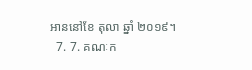អាននៅខែ តុលា ឆ្នាំ ២០១៩។
  7. 7. គណៈក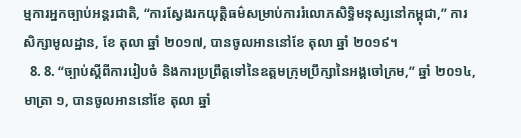ម្មការអ្នកច្បាប់អន្តរជាតិ, “ការស្វែងរកយុត្តិធម៌សម្រាប់ការរំលោភសិទ្ធិមនុស្សនៅកម្ពុជា,” ការសិក្សាមូលដ្ឋាន, ខែ តុលា ឆ្នាំ ២០១៧, បានចូលអាននៅខែ តុលា ឆ្នាំ ២០១៩។
  8. 8. “ច្បាប់ស្តីពីការរៀបចំ និងការប្រព្រឹត្តទៅនៃឧត្តមក្រុមប្រឹក្សានៃអង្គចៅក្រម,” ឆ្នាំ ២០១៤, មាត្រា ១, បានចូលអាននៅខែ តុលា ឆ្នាំ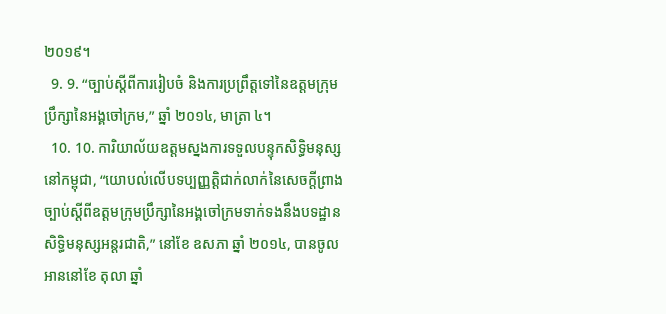២០១៩។
  9. 9. “ច្បាប់ស្តីពីការរៀបចំ និងការប្រព្រឹត្តទៅនៃឧត្តមក្រុមប្រឹក្សានៃអង្គចៅក្រម,” ឆ្នាំ ២០១៤, មាត្រា ៤។
  10. 10. ការិយាល័យឧត្តមស្នងការទទួលបន្ទុកសិទ្ធិមនុស្សនៅកម្ពុជា, “យោបល់លើបទប្បញ្ញត្តិជាក់លាក់នៃសេចក្តីព្រាងច្បាប់ស្តីពីឧត្តមក្រុមប្រឹក្សានៃអង្គចៅក្រមទាក់ទងនឹងបទដ្ឋានសិទ្ធិមនុស្សអន្តរជាតិ,” នៅខែ ឧសភា ឆ្នាំ ២០១៤, បានចូលអាននៅខែ តុលា ឆ្នាំ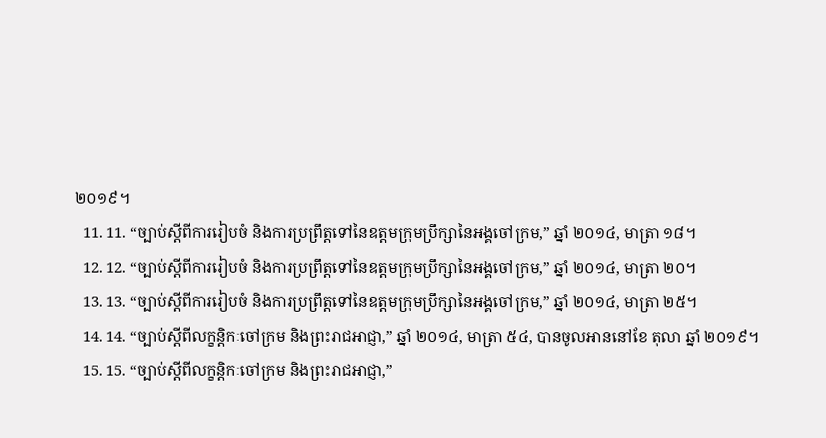២០១៩។
  11. 11. “ច្បាប់ស្តីពីការរៀបចំ និងការប្រព្រឹត្តទៅនៃឧត្តមក្រុមប្រឹក្សានៃអង្គចៅក្រម,” ឆ្នាំ ២០១៤, មាត្រា ១៨។
  12. 12. “ច្បាប់ស្តីពីការរៀបចំ និងការប្រព្រឹត្តទៅនៃឧត្តមក្រុមប្រឹក្សានៃអង្គចៅក្រម,” ឆ្នាំ ២០១៤, មាត្រា ២០។
  13. 13. “ច្បាប់ស្តីពីការរៀបចំ និងការប្រព្រឹត្តទៅនៃឧត្តមក្រុមប្រឹក្សានៃអង្គចៅក្រម,” ឆ្នាំ ២០១៤, មាត្រា ២៥។
  14. 14. “ច្បាប់ស្តីពីលក្ខន្តិកៈចៅក្រម និងព្រះរាជអាជ្ញា,” ឆ្នាំ ២០១៤, មាត្រា ៥៤, បានចូលអាននៅខែ តុលា ឆ្នាំ ២០១៩។
  15. 15. “ច្បាប់ស្តីពីលក្ខន្តិកៈចៅក្រម និងព្រះរាជអាជ្ញា,”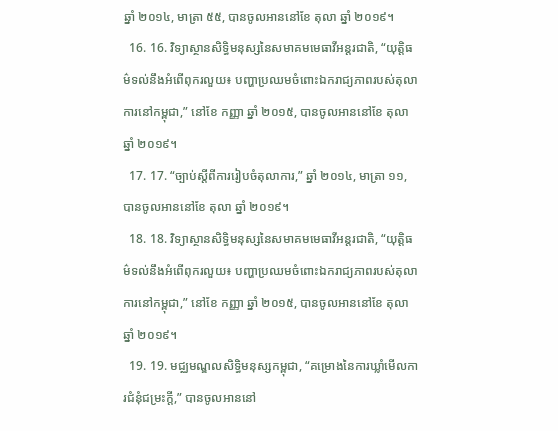ឆ្នាំ ២០១៤, មាត្រា ៥៥, បានចូលអាននៅខែ តុលា ឆ្នាំ ២០១៩។
  16. 16. វិទ្យាស្ថានសិទ្ធិមនុស្សនៃសមាគមមេធាវីអន្តរជាតិ, “យុត្តិធម៌ទល់នឹងអំពើពុករលួយ៖ បញ្ហាប្រឈមចំពោះឯករាជ្យភាពរបស់តុលាការនៅកម្ពុជា,” នៅខែ កញ្ញា ឆ្នាំ ២០១៥, បានចូលអាននៅខែ តុលា ឆ្នាំ ២០១៩។
  17. 17. “ច្បាប់ស្តីពីការរៀបចំតុលាការ,” ឆ្នាំ ២០១៤, មាត្រា ១១, បានចូលអាននៅខែ តុលា ឆ្នាំ ២០១៩។
  18. 18. វិទ្យាស្ថានសិទ្ធិមនុស្សនៃសមាគមមេធាវីអន្តរជាតិ, “យុត្តិធម៌ទល់នឹងអំពើពុករលួយ៖ បញ្ហាប្រឈមចំពោះឯករាជ្យភាពរបស់តុលាការនៅកម្ពុជា,” នៅខែ កញ្ញា ឆ្នាំ ២០១៥, បានចូលអាននៅខែ តុលា ឆ្នាំ ២០១៩។
  19. 19. មជ្ឈមណ្ឌលសិទ្ធិមនុស្សកម្ពុជា, “គម្រោងនៃការឃ្លាំមើលការជំនុំជម្រះក្តី,” បានចូលអាននៅ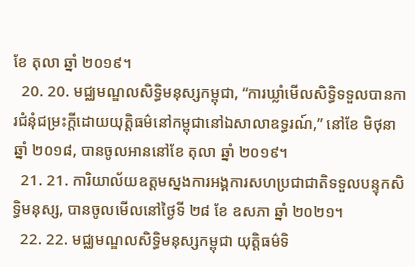ខែ តុលា ឆ្នាំ ២០១៩។
  20. 20. មជ្ឈមណ្ឌលសិទ្ធិមនុស្សកម្ពុជា, “ការឃ្លាំមើលសិទ្ធិទទួលបានការជំនុំជម្រះក្តីដោយយុត្តិធម៌នៅកម្ពុជានៅឯសាលាឧទ្ធរណ៍,” នៅខែ មិថុនា ឆ្នាំ ២០១៨, បានចូលអាននៅខែ តុលា ឆ្នាំ ២០១៩។
  21. 21. ការិយាល័យឧត្តមស្នងការអង្គការសហប្រជាជាតិទទួលបន្ទុកសិទ្ធិមនុស្ស, បានចូលមើលនៅថ្ងៃទី ២៨ ខែ ឧសភា ឆ្នាំ ២០២១។
  22. 22. មជ្ឈមណ្ឌលសិទ្ធិមនុស្សកម្ពុជា យុត្តិធម៌ទិ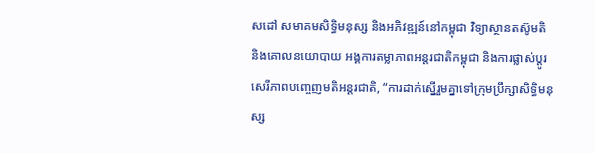សដៅ សមាគមសិទ្ធិមនុស្ស និងអភិវឌ្ឍន៍នៅកម្ពុជា វិទ្យាស្ថានតស៊ូមតិ និងគោលនយោបាយ អង្គការតម្លាភាពអន្តរជាតិកម្ពុជា និងការផ្លាស់ប្តូរសេរីភាពបញ្ចេញមតិអន្តរជាតិ, “ការដាក់ស្នើរួមគ្នាទៅក្រុមប្រឹក្សាសិទ្ធិមនុស្ស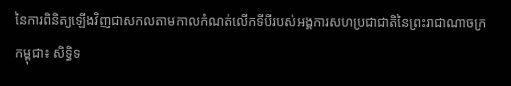នៃការពិនិត្យឡើងវិញជាសកលតាមកាលកំណត់លើកទីបីរបស់អង្គការសហប្រជាជាតិនៃព្រះរាជាណាចក្រកម្ពុជា៖ សិទ្ធិទ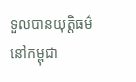ទួលបានយុត្តិធម៌នៅកម្ពុជា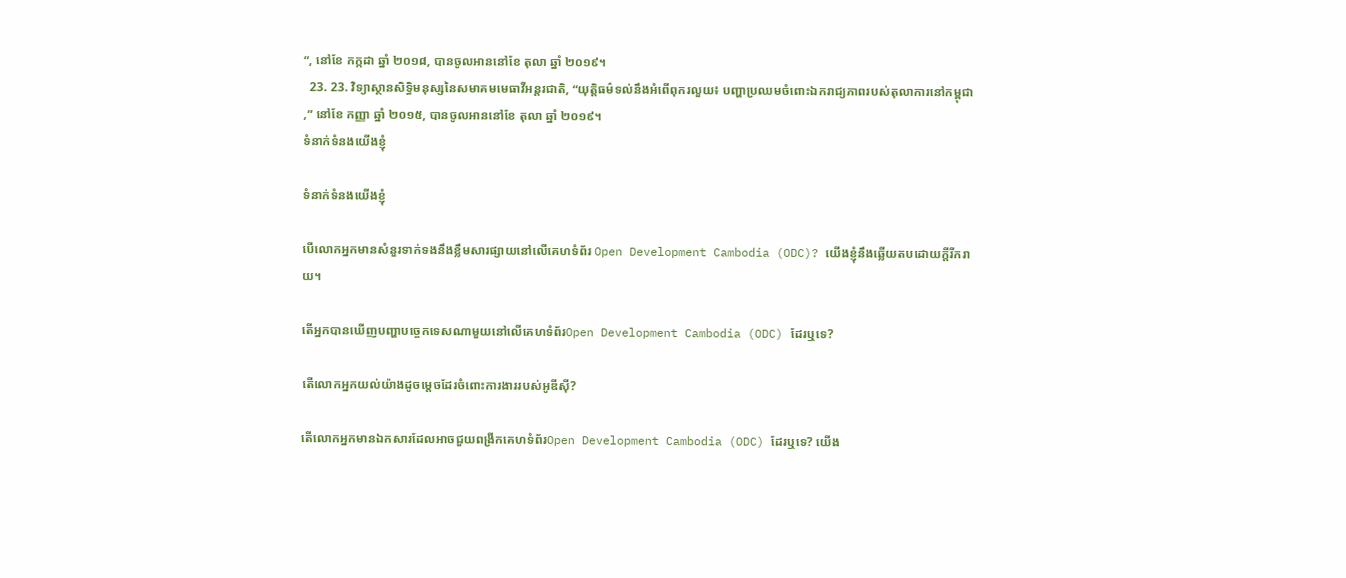“, នៅខែ កក្កដា ឆ្នាំ ២០១៨, បានចូលអាននៅខែ តុលា ឆ្នាំ ២០១៩។
  23. 23. វិទ្យាស្ថានសិទ្ធិមនុស្សនៃសមាគមមេធាវីអន្តរជាតិ, “យុត្តិធម៌ទល់នឹងអំពើពុករលួយ៖ បញ្ហាប្រឈមចំពោះឯករាជ្យភាពរបស់តុលាការនៅកម្ពុជា,” នៅខែ កញ្ញា ឆ្នាំ ២០១៥, បានចូលអាននៅខែ តុលា ឆ្នាំ ២០១៩។
ទំនាក់ទំនងយើងខ្ញុំ

ទំនាក់ទំនងយើងខ្ញុំ

បើលោកអ្នកមានសំនួរទាក់ទងនឹងខ្លឹមសារផ្សាយនៅលើគេហទំព័រ Open Development Cambodia (ODC)? យើងខ្ញុំនឹងឆ្លើយតបដោយក្តីរីករាយ។

តើអ្នកបានឃើញបញ្ហាបច្ចេកទេសណាមួយនៅលើគេហទំព័រOpen Development Cambodia (ODC) ដែរឬទេ?

តើលោកអ្នកយល់យ៉ាងដូចម្តេចដែរចំពោះការងាររបស់អូឌីស៊ី?

តើលោកអ្នកមានឯកសារដែលអាចជួយពង្រីកគេហទំព័រOpen Development Cambodia (ODC) ដែរឬទេ? យើង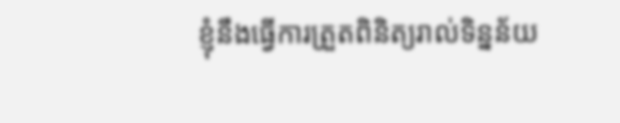ខ្ញុំនឹងធ្វើការត្រួតពិនិត្យរាល់ទិន្នន័យ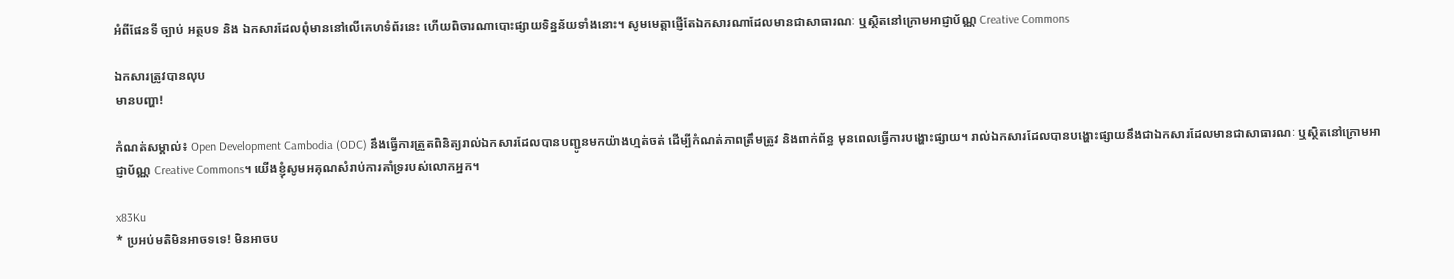អំពីផែនទី ច្បាប់ អត្ថបទ និង ឯកសារដែលពុំមាននៅលើគេហទំព័រនេះ ហើយពិចារណាបោះផ្សាយទិន្នន័យទាំងនោះ។ សូមមេត្តាផ្ញើតែឯកសារណាដែលមានជាសាធារណៈ ឬស្ថិតនៅក្រោមអាជ្ញាប័ណ្ណ Creative Commons

ឯកសារត្រូវបានលុប
មានបញ្ហា!

កំណត់សម្គាល់៖ Open Development Cambodia (ODC) នឹងធ្វើការត្រួតពិនិត្យរាល់ឯកសារដែលបានបញ្ជូនមកយ៉ាងហ្មត់ចត់ ដើម្បីកំណត់ភាពត្រឹមត្រូវ និងពាក់ព័ន្ធ មុនពេលធ្វើការបង្ហោះផ្សាយ។ រាល់ឯកសារដែលបានបង្ហោះផ្សាយនឹងជាឯកសារដែលមានជាសាធារណៈ ឬស្ថិតនៅក្រោមអាជ្ញាប័ណ្ណ Creative Commons។ យើងខ្ញុំសូមអគុណសំរាប់ការគាំទ្ររបស់លោកអ្នក។

x83Ku
* ប្រអប់មតិមិនអាចទទេ! មិនអាចប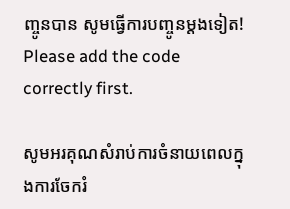ញ្ចូនបាន សូមធ្វើការបញ្ចូនម្តងទៀត! Please add the code correctly first.

សូមអរគុណសំរាប់ការចំនាយពេលក្នុងការចែករំ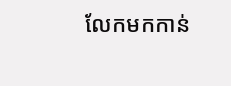លែកមកកាន់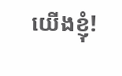យើងខ្ញុំ!